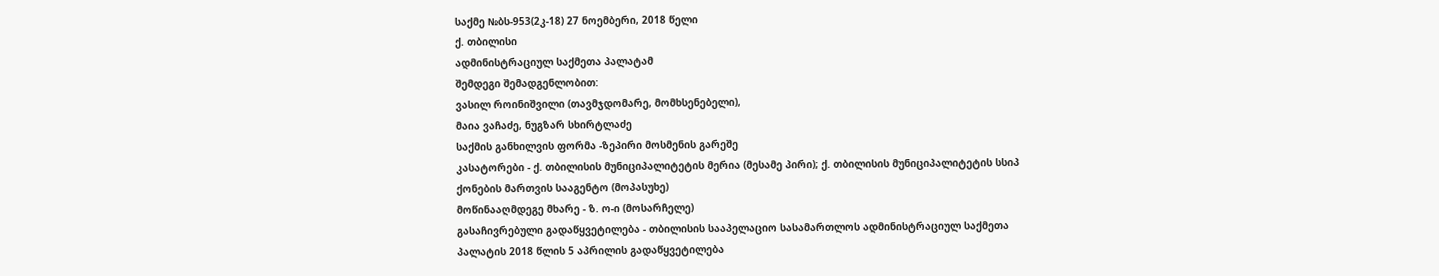საქმე №ბს-953(2კ-18) 27 ნოემბერი, 2018 წელი
ქ. თბილისი
ადმინისტრაციულ საქმეთა პალატამ
შემდეგი შემადგენლობით:
ვასილ როინიშვილი (თავმჯდომარე, მომხსენებელი),
მაია ვაჩაძე, ნუგზარ სხირტლაძე
საქმის განხილვის ფორმა -ზეპირი მოსმენის გარეშე
კასატორები - ქ. თბილისის მუნიციპალიტეტის მერია (მესამე პირი); ქ. თბილისის მუნიციპალიტეტის სსიპ ქონების მართვის სააგენტო (მოპასუხე)
მოწინააღმდეგე მხარე - ზ. ო-ი (მოსარჩელე)
გასაჩივრებული გადაწყვეტილება - თბილისის სააპელაციო სასამართლოს ადმინისტრაციულ საქმეთა პალატის 2018 წლის 5 აპრილის გადაწყვეტილება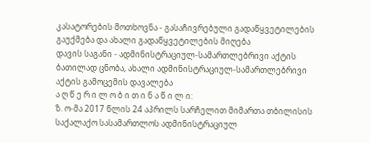კასატორების მოთხოვნა - გასაჩივრებული გადაწყვეტილების გაუქმება და ახალი გადაწყვეტილების მიღება
დავის საგანი - ადმინისტრაციულ-სამართლებრივი აქტის ბათილად ცნობა, ახალი ადმინისტრაციულ-სამართლებრივი აქტის გამოცემის დავალება
ა ღ წ ე რ ი ლ ო ბ ი თ ი ნ ა წ ი ლ ი:
ზ. ო-მა 2017 წლის 24 აპრილს სარჩელით მიმართა თბილისის საქალაქო სასამართლოს ადმინისტრაციულ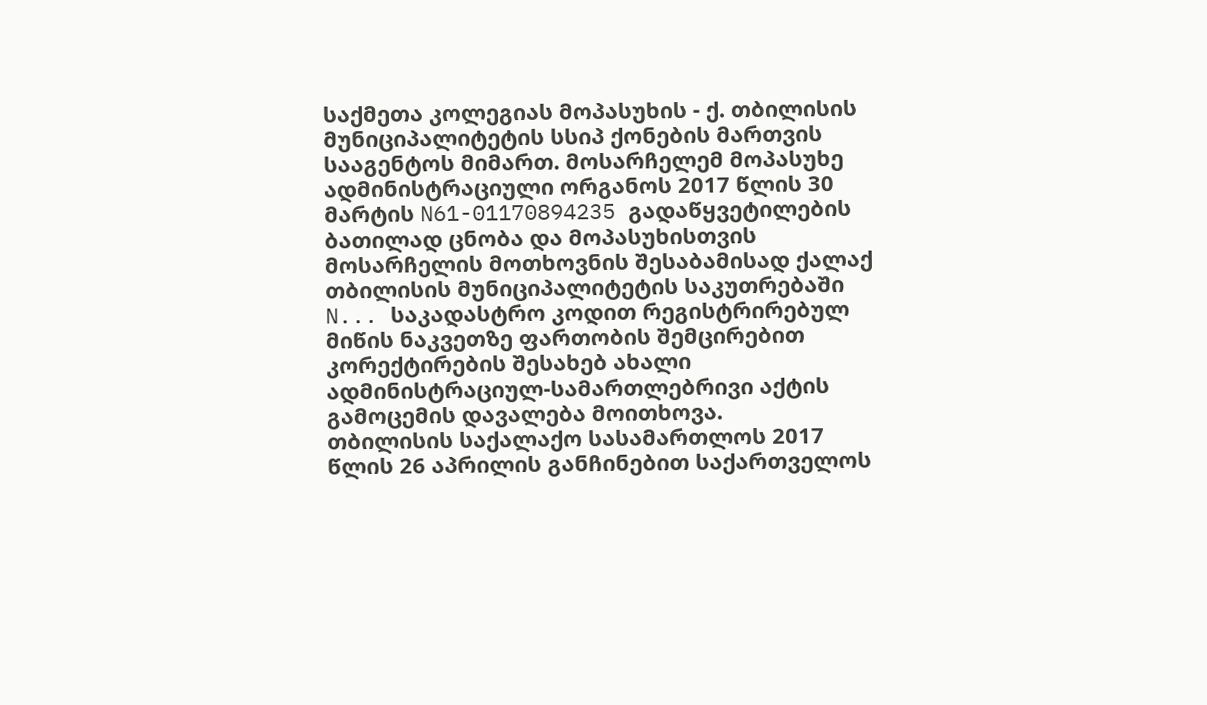საქმეთა კოლეგიას მოპასუხის - ქ. თბილისის მუნიციპალიტეტის სსიპ ქონების მართვის სააგენტოს მიმართ. მოსარჩელემ მოპასუხე ადმინისტრაციული ორგანოს 2017 წლის 30 მარტის N61-01170894235 გადაწყვეტილების ბათილად ცნობა და მოპასუხისთვის მოსარჩელის მოთხოვნის შესაბამისად ქალაქ თბილისის მუნიციპალიტეტის საკუთრებაში N... საკადასტრო კოდით რეგისტრირებულ მიწის ნაკვეთზე ფართობის შემცირებით კორექტირების შესახებ ახალი ადმინისტრაციულ-სამართლებრივი აქტის გამოცემის დავალება მოითხოვა.
თბილისის საქალაქო სასამართლოს 2017 წლის 26 აპრილის განჩინებით საქართველოს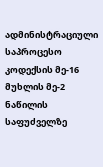ადმინისტრაციული საპროცესო კოდექსის მე-16 მუხლის მე-2 ნაწილის საფუძველზე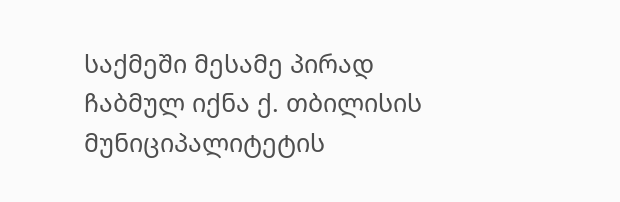საქმეში მესამე პირად ჩაბმულ იქნა ქ. თბილისის მუნიციპალიტეტის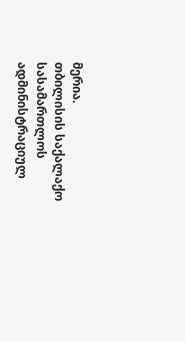მერია.
თბილისის საქალაქო სასამართლოს ადმინისტრაციულ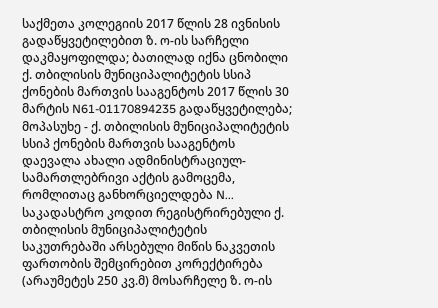საქმეთა კოლეგიის 2017 წლის 28 ივნისის გადაწყვეტილებით ზ. ო-ის სარჩელი დაკმაყოფილდა; ბათილად იქნა ცნობილი ქ. თბილისის მუნიციპალიტეტის სსიპ ქონების მართვის სააგენტოს 2017 წლის 30 მარტის N61-01170894235 გადაწყვეტილება; მოპასუხე - ქ. თბილისის მუნიციპალიტეტის სსიპ ქონების მართვის სააგენტოს დაევალა ახალი ადმინისტრაციულ-სამართლებრივი აქტის გამოცემა, რომლითაც განხორციელდება N... საკადასტრო კოდით რეგისტრირებული ქ. თბილისის მუნიციპალიტეტის საკუთრებაში არსებული მიწის ნაკვეთის ფართობის შემცირებით კორექტირება (არაუმეტეს 250 კვ.მ) მოსარჩელე ზ. ო-ის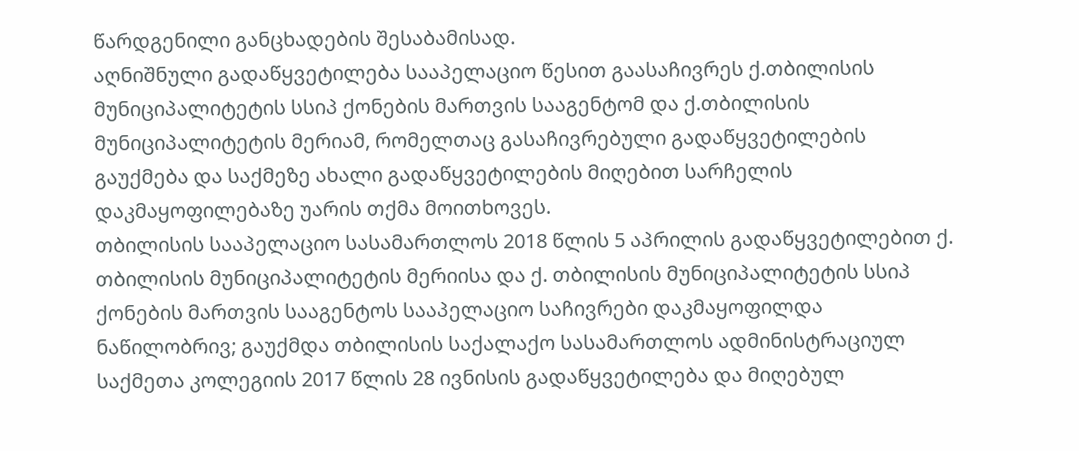წარდგენილი განცხადების შესაბამისად.
აღნიშნული გადაწყვეტილება სააპელაციო წესით გაასაჩივრეს ქ.თბილისის მუნიციპალიტეტის სსიპ ქონების მართვის სააგენტომ და ქ.თბილისის მუნიციპალიტეტის მერიამ, რომელთაც გასაჩივრებული გადაწყვეტილების გაუქმება და საქმეზე ახალი გადაწყვეტილების მიღებით სარჩელის დაკმაყოფილებაზე უარის თქმა მოითხოვეს.
თბილისის სააპელაციო სასამართლოს 2018 წლის 5 აპრილის გადაწყვეტილებით ქ. თბილისის მუნიციპალიტეტის მერიისა და ქ. თბილისის მუნიციპალიტეტის სსიპ ქონების მართვის სააგენტოს სააპელაციო საჩივრები დაკმაყოფილდა ნაწილობრივ; გაუქმდა თბილისის საქალაქო სასამართლოს ადმინისტრაციულ საქმეთა კოლეგიის 2017 წლის 28 ივნისის გადაწყვეტილება და მიღებულ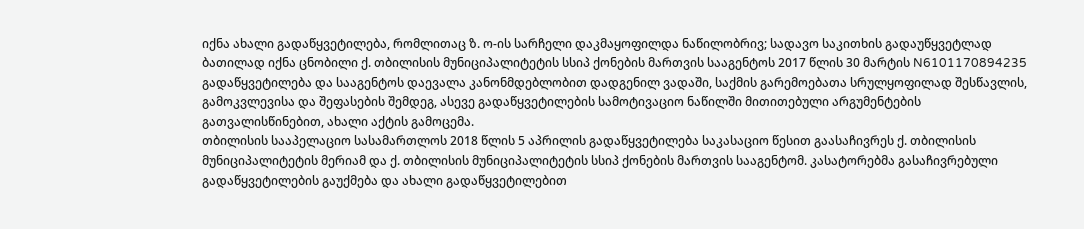იქნა ახალი გადაწყვეტილება, რომლითაც ზ. ო-ის სარჩელი დაკმაყოფილდა ნაწილობრივ; სადავო საკითხის გადაუწყვეტლად ბათილად იქნა ცნობილი ქ. თბილისის მუნიციპალიტეტის სსიპ ქონების მართვის სააგენტოს 2017 წლის 30 მარტის N6101170894235 გადაწყვეტილება და სააგენტოს დაევალა კანონმდებლობით დადგენილ ვადაში, საქმის გარემოებათა სრულყოფილად შესწავლის, გამოკვლევისა და შეფასების შემდეგ, ასევე გადაწყვეტილების სამოტივაციო ნაწილში მითითებული არგუმენტების გათვალისწინებით, ახალი აქტის გამოცემა.
თბილისის სააპელაციო სასამართლოს 2018 წლის 5 აპრილის გადაწყვეტილება საკასაციო წესით გაასაჩივრეს ქ. თბილისის მუნიციპალიტეტის მერიამ და ქ. თბილისის მუნიციპალიტეტის სსიპ ქონების მართვის სააგენტომ. კასატორებმა გასაჩივრებული გადაწყვეტილების გაუქმება და ახალი გადაწყვეტილებით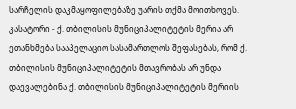სარჩელის დაკმაყოფილებაზე უარის თქმა მოითხოვეს.
კასატორი - ქ. თბილისის მუნიციპალიტეტის მერია არ ეთანხმება სააპელაციო სასამართლოს შეფასებას, რომ ქ. თბილისის მუნიციპალიტეტის მთავრობას არ უნდა დაევალებინა ქ. თბილისის მუნიციპალიტეტის მერიის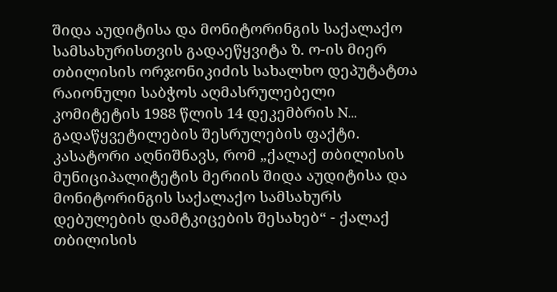შიდა აუდიტისა და მონიტორინგის საქალაქო სამსახურისთვის გადაეწყვიტა ზ. ო-ის მიერ თბილისის ორჯონიკიძის სახალხო დეპუტატთა რაიონული საბჭოს აღმასრულებელი კომიტეტის 1988 წლის 14 დეკემბრის N... გადაწყვეტილების შესრულების ფაქტი. კასატორი აღნიშნავს, რომ „ქალაქ თბილისის მუნიციპალიტეტის მერიის შიდა აუდიტისა და მონიტორინგის საქალაქო სამსახურს დებულების დამტკიცების შესახებ“ - ქალაქ თბილისის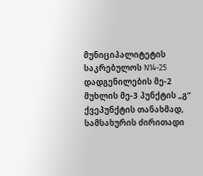მუნიციპალიტეტის საკრებულოს N14-25 დადგენილების მე-2 მუხლის მე-3 პუნქტის „გ“ ქვეპუნქტის თანახმად, სამსახურის ძირითადი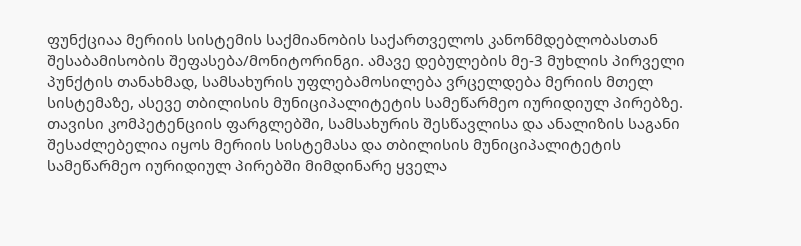ფუნქციაა მერიის სისტემის საქმიანობის საქართველოს კანონმდებლობასთან შესაბამისობის შეფასება/მონიტორინგი. ამავე დებულების მე-3 მუხლის პირველი პუნქტის თანახმად, სამსახურის უფლებამოსილება ვრცელდება მერიის მთელ სისტემაზე, ასევე თბილისის მუნიციპალიტეტის სამეწარმეო იურიდიულ პირებზე. თავისი კომპეტენციის ფარგლებში, სამსახურის შესწავლისა და ანალიზის საგანი შესაძლებელია იყოს მერიის სისტემასა და თბილისის მუნიციპალიტეტის სამეწარმეო იურიდიულ პირებში მიმდინარე ყველა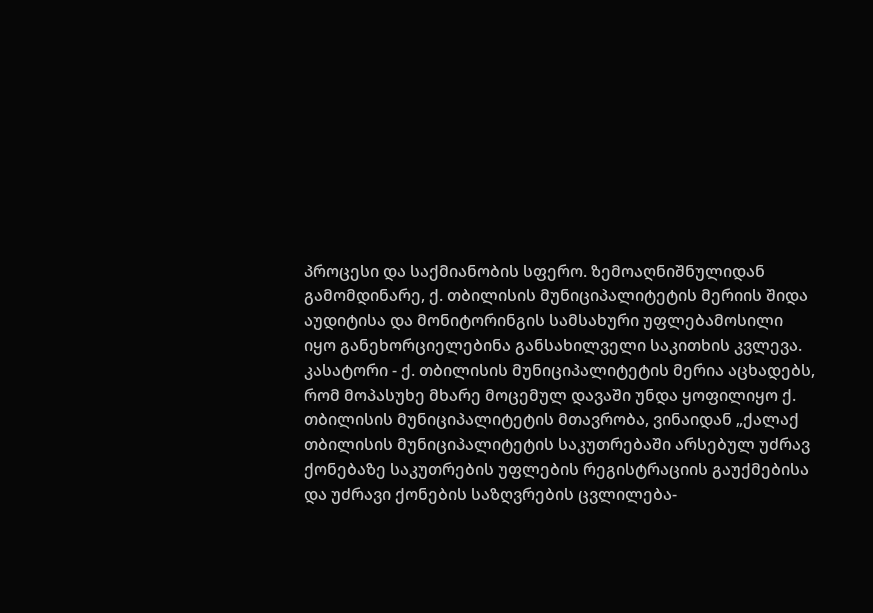პროცესი და საქმიანობის სფერო. ზემოაღნიშნულიდან გამომდინარე, ქ. თბილისის მუნიციპალიტეტის მერიის შიდა აუდიტისა და მონიტორინგის სამსახური უფლებამოსილი იყო განეხორციელებინა განსახილველი საკითხის კვლევა.
კასატორი - ქ. თბილისის მუნიციპალიტეტის მერია აცხადებს, რომ მოპასუხე მხარე მოცემულ დავაში უნდა ყოფილიყო ქ. თბილისის მუნიციპალიტეტის მთავრობა, ვინაიდან „ქალაქ თბილისის მუნიციპალიტეტის საკუთრებაში არსებულ უძრავ ქონებაზე საკუთრების უფლების რეგისტრაციის გაუქმებისა და უძრავი ქონების საზღვრების ცვლილება-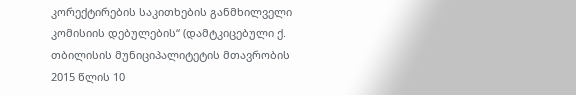კორექტირების საკითხების განმხილველი კომისიის დებულების“ (დამტკიცებული ქ. თბილისის მუნიციპალიტეტის მთავრობის 2015 წლის 10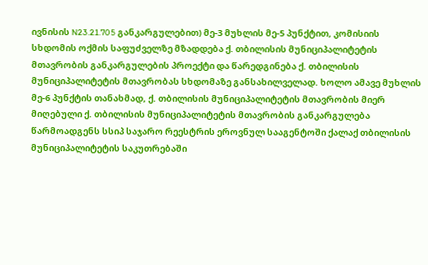ივნისის N23.21.705 განკარგულებით) მე-3 მუხლის მე-5 პუნქტით, კომისიის სხდომის ოქმის საფუძველზე მზადდება ქ. თბილისის მუნიციპალიტეტის მთავრობის განკარგულების პროექტი და წარედგინება ქ. თბილისის მუნიციპალიტეტის მთავრობას სხდომაზე განსახილველად. ხოლო ამავე მუხლის მე-6 პუნქტის თანახმად, ქ. თბილისის მუნიციპალიტეტის მთავრობის მიერ მიღებული ქ. თბილისის მუნიციპალიტეტის მთავრობის განკარგულება წარმოადგენს სსიპ საჯარო რეესტრის ეროვნულ სააგენტოში ქალაქ თბილისის მუნიციპალიტეტის საკუთრებაში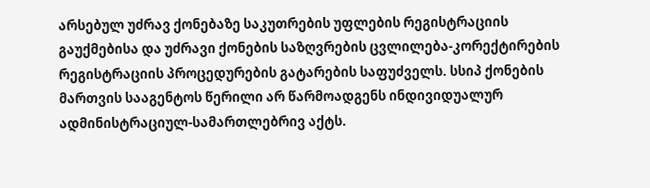არსებულ უძრავ ქონებაზე საკუთრების უფლების რეგისტრაციის გაუქმებისა და უძრავი ქონების საზღვრების ცვლილება-კორექტირების რეგისტრაციის პროცედურების გატარების საფუძველს. სსიპ ქონების მართვის სააგენტოს წერილი არ წარმოადგენს ინდივიდუალურ ადმინისტრაციულ-სამართლებრივ აქტს.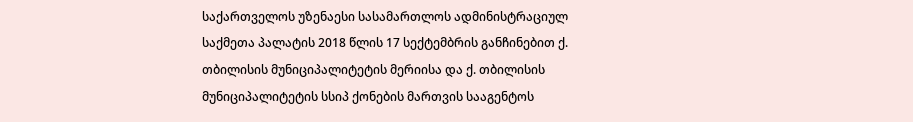საქართველოს უზენაესი სასამართლოს ადმინისტრაციულ საქმეთა პალატის 2018 წლის 17 სექტემბრის განჩინებით ქ. თბილისის მუნიციპალიტეტის მერიისა და ქ. თბილისის მუნიციპალიტეტის სსიპ ქონების მართვის სააგენტოს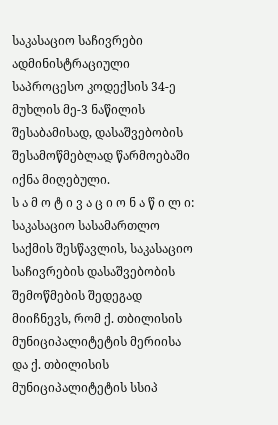საკასაციო საჩივრები ადმინისტრაციული საპროცესო კოდექსის 34-ე მუხლის მე-3 ნაწილის შესაბამისად, დასაშვებობის შესამოწმებლად წარმოებაში იქნა მიღებული.
ს ა მ ო ტ ი ვ ა ც ი ო ნ ა წ ი ლ ი:
საკასაციო სასამართლო საქმის შესწავლის, საკასაციო საჩივრების დასაშვებობის შემოწმების შედეგად მიიჩნევს, რომ ქ. თბილისის მუნიციპალიტეტის მერიისა და ქ. თბილისის მუნიციპალიტეტის სსიპ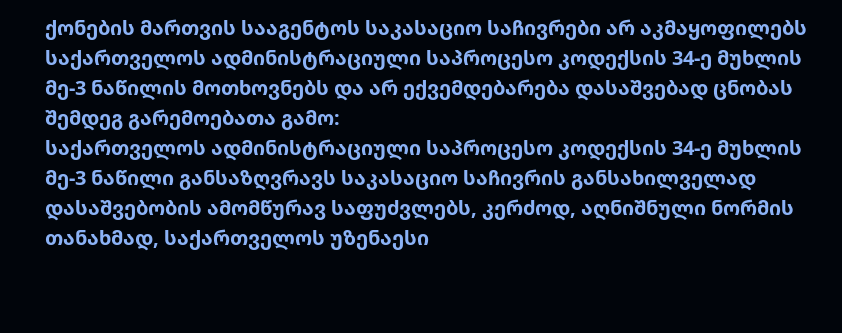ქონების მართვის სააგენტოს საკასაციო საჩივრები არ აკმაყოფილებს საქართველოს ადმინისტრაციული საპროცესო კოდექსის 34-ე მუხლის მე-3 ნაწილის მოთხოვნებს და არ ექვემდებარება დასაშვებად ცნობას შემდეგ გარემოებათა გამო:
საქართველოს ადმინისტრაციული საპროცესო კოდექსის 34-ე მუხლის მე-3 ნაწილი განსაზღვრავს საკასაციო საჩივრის განსახილველად დასაშვებობის ამომწურავ საფუძვლებს, კერძოდ, აღნიშნული ნორმის თანახმად, საქართველოს უზენაესი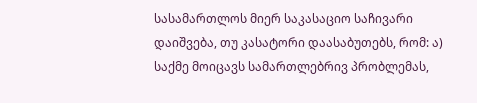სასამართლოს მიერ საკასაციო საჩივარი დაიშვება, თუ კასატორი დაასაბუთებს, რომ: ა) საქმე მოიცავს სამართლებრივ პრობლემას,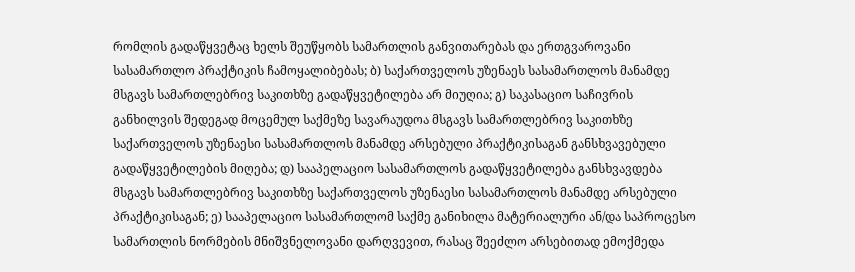რომლის გადაწყვეტაც ხელს შეუწყობს სამართლის განვითარებას და ერთგვაროვანი სასამართლო პრაქტიკის ჩამოყალიბებას; ბ) საქართველოს უზენაეს სასამართლოს მანამდე მსგავს სამართლებრივ საკითხზე გადაწყვეტილება არ მიუღია; გ) საკასაციო საჩივრის განხილვის შედეგად მოცემულ საქმეზე სავარაუდოა მსგავს სამართლებრივ საკითხზე საქართველოს უზენაესი სასამართლოს მანამდე არსებული პრაქტიკისაგან განსხვავებული გადაწყვეტილების მიღება; დ) სააპელაციო სასამართლოს გადაწყვეტილება განსხვავდება მსგავს სამართლებრივ საკითხზე საქართველოს უზენაესი სასამართლოს მანამდე არსებული პრაქტიკისაგან; ე) სააპელაციო სასამართლომ საქმე განიხილა მატერიალური ან/და საპროცესო სამართლის ნორმების მნიშვნელოვანი დარღვევით, რასაც შეეძლო არსებითად ემოქმედა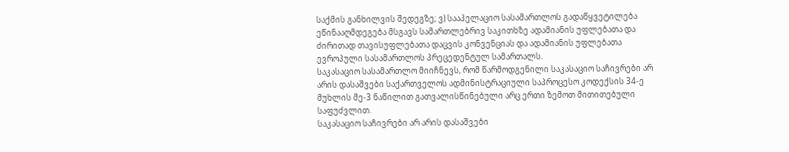საქმის განხილვის შედეგზე; ვ) სააპელაციო სასამართლოს გადაწყვეტილება ეწინააღმდეგება მსგავს სამართლებრივ საკითხზე ადამიანის უფლებათა და ძირითად თავისუფლებათა დაცვის კონვენციას და ადამიანის უფლებათა ევროპული სასამართლოს პრეცედენტულ სამართალს.
საკასაციო სასამართლო მიიჩნევს, რომ წარმოდგენილი საკასაციო საჩივრები არ არის დასაშვები საქართველოს ადმინისტრაციული საპროცესო კოდექსის 34-ე მუხლის მე-3 ნაწილით გათვალისწინებული არც ერთი ზემოთ მითითებული საფუძვლით.
საკასაციო საჩივრები არ არის დასაშვები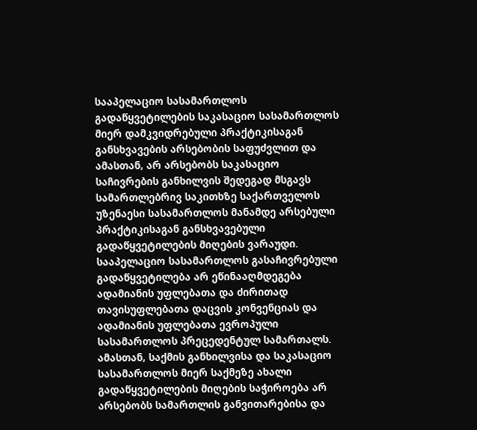სააპელაციო სასამართლოს გადაწყვეტილების საკასაციო სასამართლოს მიერ დამკვიდრებული პრაქტიკისაგან განსხვავების არსებობის საფუძვლით და ამასთან, არ არსებობს საკასაციო საჩივრების განხილვის შედეგად მსგავს სამართლებრივ საკითხზე საქართველოს უზენაესი სასამართლოს მანამდე არსებული პრაქტიკისაგან განსხვავებული გადაწყვეტილების მიღების ვარაუდი. სააპელაციო სასამართლოს გასაჩივრებული გადაწყვეტილება არ ეწინააღმდეგება ადამიანის უფლებათა და ძირითად თავისუფლებათა დაცვის კონვენციას და ადამიანის უფლებათა ევროპული სასამართლოს პრეცედენტულ სამართალს. ამასთან, საქმის განხილვისა და საკასაციო სასამართლოს მიერ საქმეზე ახალი გადაწყვეტილების მიღების საჭიროება არ არსებობს სამართლის განვითარებისა და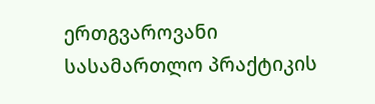ერთგვაროვანი სასამართლო პრაქტიკის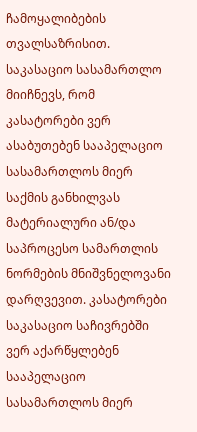ჩამოყალიბების თვალსაზრისით.
საკასაციო სასამართლო მიიჩნევს, რომ კასატორები ვერ ასაბუთებენ სააპელაციო სასამართლოს მიერ საქმის განხილვას მატერიალური ან/და საპროცესო სამართლის ნორმების მნიშვნელოვანი დარღვევით. კასატორები საკასაციო საჩივრებში ვერ აქარწყლებენ სააპელაციო სასამართლოს მიერ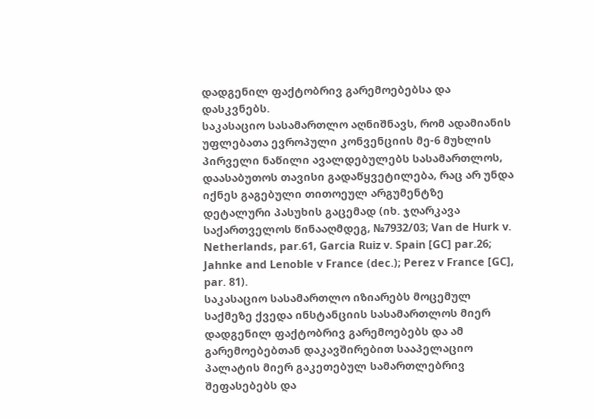დადგენილ ფაქტობრივ გარემოებებსა და დასკვნებს.
საკასაციო სასამართლო აღნიშნავს, რომ ადამიანის უფლებათა ევროპული კონვენციის მე-6 მუხლის პირველი ნაწილი ავალდებულებს სასამართლოს, დაასაბუთოს თავისი გადაწყვეტილება, რაც არ უნდა იქნეს გაგებული თითოეულ არგუმენტზე დეტალური პასუხის გაცემად (იხ. ჯღარკავა საქართველოს წინააღმდეგ, №7932/03; Van de Hurk v. Netherlands, par.61, Garcia Ruiz v. Spain [GC] par.26; Jahnke and Lenoble v France (dec.); Perez v France [GC], par. 81).
საკასაციო სასამართლო იზიარებს მოცემულ საქმეზე ქვედა ინსტანციის სასამართლოს მიერ დადგენილ ფაქტობრივ გარემოებებს და ამ გარემოებებთან დაკავშირებით სააპელაციო პალატის მიერ გაკეთებულ სამართლებრივ შეფასებებს და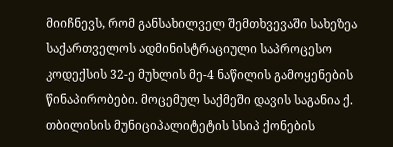მიიჩნევს, რომ განსახილველ შემთხვევაში სახეზეა საქართველოს ადმინისტრაციული საპროცესო კოდექსის 32-ე მუხლის მე-4 ნაწილის გამოყენების წინაპირობები. მოცემულ საქმეში დავის საგანია ქ. თბილისის მუნიციპალიტეტის სსიპ ქონების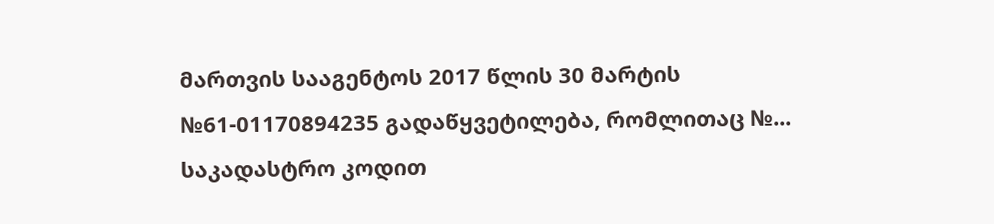მართვის სააგენტოს 2017 წლის 30 მარტის №61-01170894235 გადაწყვეტილება, რომლითაც №... საკადასტრო კოდით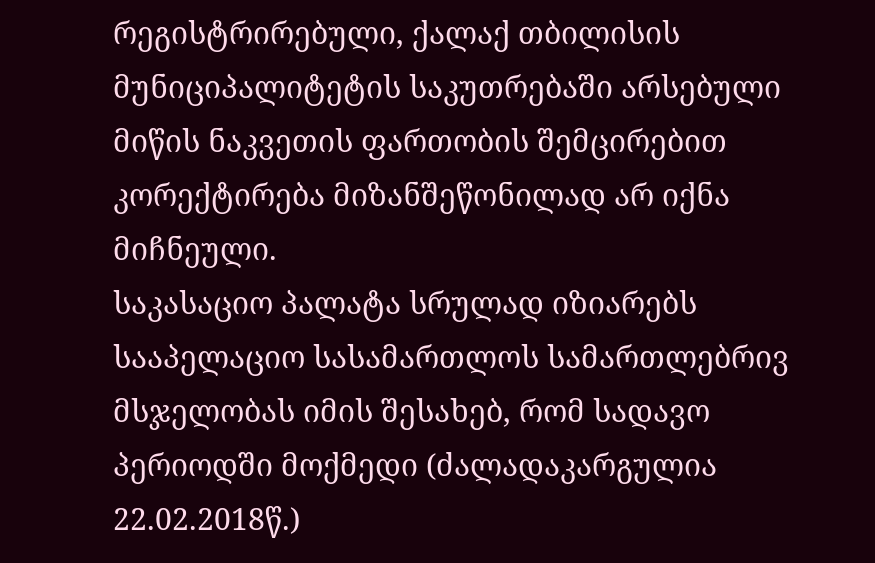რეგისტრირებული, ქალაქ თბილისის მუნიციპალიტეტის საკუთრებაში არსებული მიწის ნაკვეთის ფართობის შემცირებით კორექტირება მიზანშეწონილად არ იქნა მიჩნეული.
საკასაციო პალატა სრულად იზიარებს სააპელაციო სასამართლოს სამართლებრივ მსჯელობას იმის შესახებ, რომ სადავო პერიოდში მოქმედი (ძალადაკარგულია 22.02.2018წ.)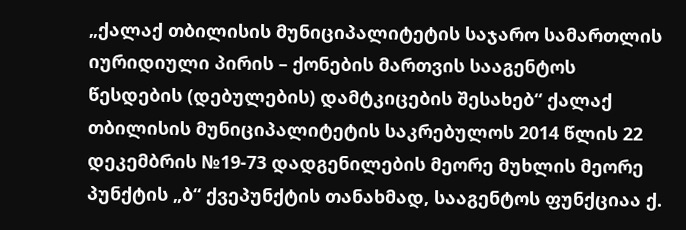„ქალაქ თბილისის მუნიციპალიტეტის საჯარო სამართლის იურიდიული პირის – ქონების მართვის სააგენტოს წესდების (დებულების) დამტკიცების შესახებ“ ქალაქ თბილისის მუნიციპალიტეტის საკრებულოს 2014 წლის 22 დეკემბრის №19-73 დადგენილების მეორე მუხლის მეორე პუნქტის „ბ“ ქვეპუნქტის თანახმად, სააგენტოს ფუნქციაა ქ.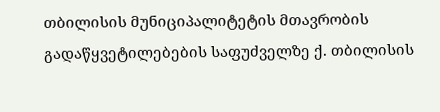თბილისის მუნიციპალიტეტის მთავრობის გადაწყვეტილებების საფუძველზე ქ. თბილისის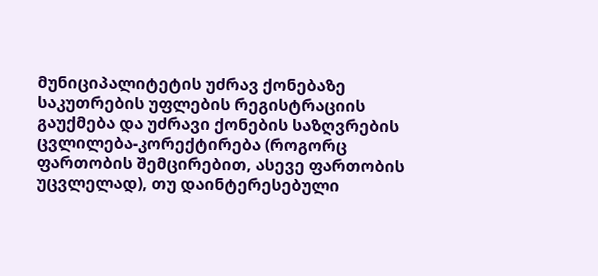მუნიციპალიტეტის უძრავ ქონებაზე საკუთრების უფლების რეგისტრაციის გაუქმება და უძრავი ქონების საზღვრების ცვლილება-კორექტირება (როგორც ფართობის შემცირებით, ასევე ფართობის უცვლელად), თუ დაინტერესებული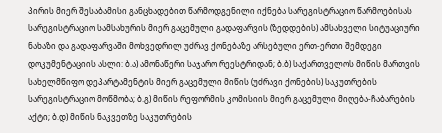პირის მიერ შესაბამისი განცხადებით წარმოდგენილი იქნება სარეგისტრაციო წარმოებისას სარეგისტრაციო სამსახურის მიერ გაცემული გადაფარვის (ზედდების) ამსახველი სიტუაციური ნახაზი და გადაფარვაში მოხვედრილ უძრავ ქონებაზე არსებული ერთ-ერთი შემდეგი დოკუმენტაციის ასლი: ბ.ა) ამონაწერი საჯარო რეესტრიდან; ბ.ბ) საქართველოს მიწის მართვის სახელმწიფო დეპარტამენტის მიერ გაცემული მიწის (უძრავი ქონების) საკუთრების სარეგისტრაციო მოწმობა; ბ.გ) მიწის რეფორმის კომისიის მიერ გაცემული მიღება-ჩაბარების აქტი; ბ.დ) მიწის ნაკვეთზე საკუთრების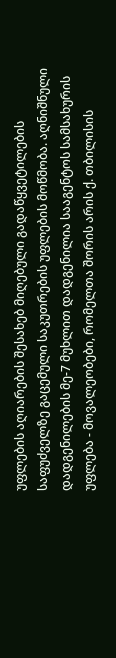უფლების აღიარების შესახებ მიღებული გადაწყვეტილების საფუძველზე გაცემული საკუთრების უფლების მოწმობა. აღნიშნული დადგენილების მე-7 მუხლით დადგენილია სააგენტოს სამსახურის უფლება - მოვალეობები, რომელთა შორის არის ქ. თბილისის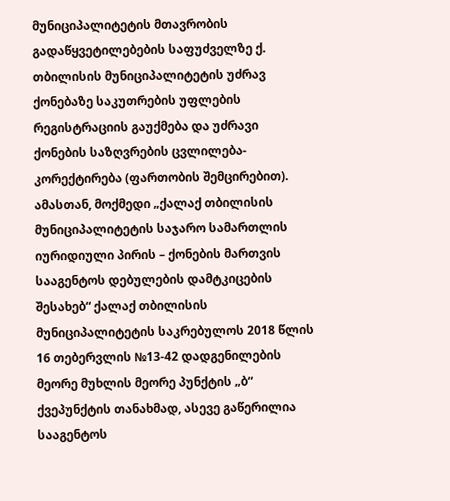მუნიციპალიტეტის მთავრობის გადაწყვეტილებების საფუძველზე ქ. თბილისის მუნიციპალიტეტის უძრავ ქონებაზე საკუთრების უფლების რეგისტრაციის გაუქმება და უძრავი ქონების საზღვრების ცვლილება-კორექტირება (ფართობის შემცირებით). ამასთან, მოქმედი „ქალაქ თბილისის მუნიციპალიტეტის საჯარო სამართლის იურიდიული პირის – ქონების მართვის სააგენტოს დებულების დამტკიცების შესახებ“ ქალაქ თბილისის მუნიციპალიტეტის საკრებულოს 2018 წლის 16 თებერვლის №13-42 დადგენილების მეორე მუხლის მეორე პუნქტის „ბ“ ქვეპუნქტის თანახმად, ასევე გაწერილია სააგენტოს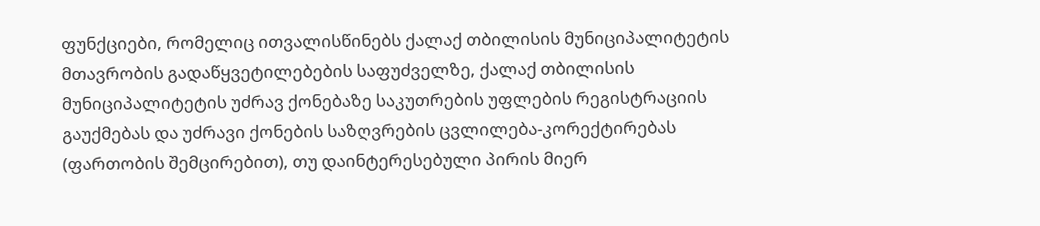ფუნქციები, რომელიც ითვალისწინებს ქალაქ თბილისის მუნიციპალიტეტის მთავრობის გადაწყვეტილებების საფუძველზე, ქალაქ თბილისის მუნიციპალიტეტის უძრავ ქონებაზე საკუთრების უფლების რეგისტრაციის გაუქმებას და უძრავი ქონების საზღვრების ცვლილება-კორექტირებას (ფართობის შემცირებით), თუ დაინტერესებული პირის მიერ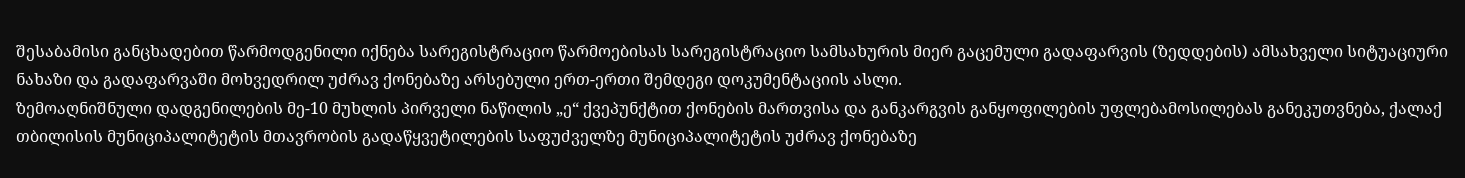შესაბამისი განცხადებით წარმოდგენილი იქნება სარეგისტრაციო წარმოებისას სარეგისტრაციო სამსახურის მიერ გაცემული გადაფარვის (ზედდების) ამსახველი სიტუაციური ნახაზი და გადაფარვაში მოხვედრილ უძრავ ქონებაზე არსებული ერთ-ერთი შემდეგი დოკუმენტაციის ასლი.
ზემოაღნიშნული დადგენილების მე-10 მუხლის პირველი ნაწილის „ე“ ქვეპუნქტით ქონების მართვისა და განკარგვის განყოფილების უფლებამოსილებას განეკუთვნება, ქალაქ თბილისის მუნიციპალიტეტის მთავრობის გადაწყვეტილების საფუძველზე მუნიციპალიტეტის უძრავ ქონებაზე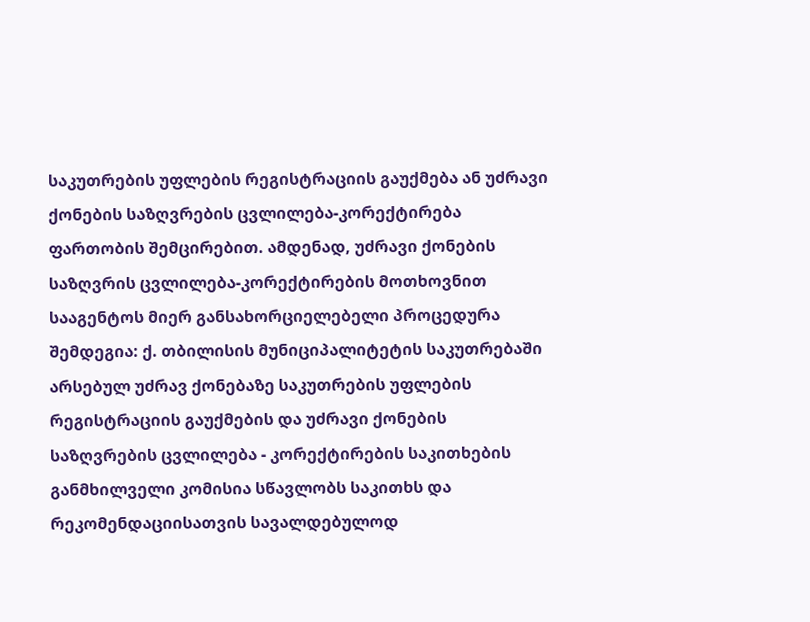საკუთრების უფლების რეგისტრაციის გაუქმება ან უძრავი ქონების საზღვრების ცვლილება-კორექტირება ფართობის შემცირებით. ამდენად, უძრავი ქონების საზღვრის ცვლილება-კორექტირების მოთხოვნით სააგენტოს მიერ განსახორციელებელი პროცედურა შემდეგია: ქ. თბილისის მუნიციპალიტეტის საკუთრებაში არსებულ უძრავ ქონებაზე საკუთრების უფლების რეგისტრაციის გაუქმების და უძრავი ქონების საზღვრების ცვლილება - კორექტირების საკითხების განმხილველი კომისია სწავლობს საკითხს და რეკომენდაციისათვის სავალდებულოდ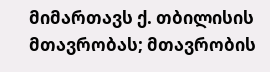მიმართავს ქ. თბილისის მთავრობას; მთავრობის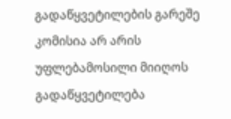გადაწყვეტილების გარეშე კომისია არ არის უფლებამოსილი მიიღოს გადაწყვეტილება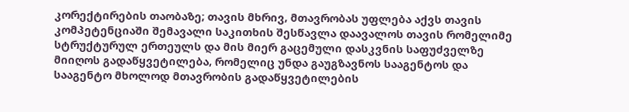კორექტირების თაობაზე; თავის მხრივ, მთავრობას უფლება აქვს თავის კომპეტენციაში შემავალი საკითხის შესწავლა დაავალოს თავის რომელიმე სტრუქტურულ ერთეულს და მის მიერ გაცემული დასკვნის საფუძველზე მიიღოს გადაწყვეტილება, რომელიც უნდა გაუგზავნოს სააგენტოს და სააგენტო მხოლოდ მთავრობის გადაწყვეტილების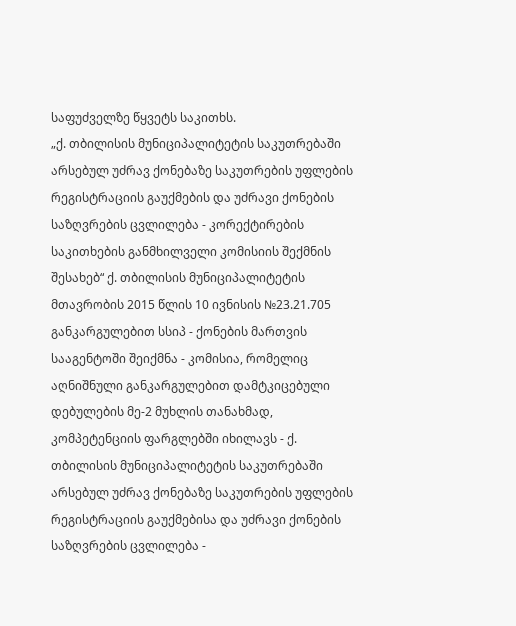საფუძველზე წყვეტს საკითხს.
„ქ. თბილისის მუნიციპალიტეტის საკუთრებაში არსებულ უძრავ ქონებაზე საკუთრების უფლების რეგისტრაციის გაუქმების და უძრავი ქონების საზღვრების ცვლილება - კორექტირების საკითხების განმხილველი კომისიის შექმნის შესახებ“ ქ. თბილისის მუნიციპალიტეტის მთავრობის 2015 წლის 10 ივნისის №23.21.705 განკარგულებით სსიპ - ქონების მართვის სააგენტოში შეიქმნა - კომისია, რომელიც აღნიშნული განკარგულებით დამტკიცებული დებულების მე-2 მუხლის თანახმად, კომპეტენციის ფარგლებში იხილავს - ქ. თბილისის მუნიციპალიტეტის საკუთრებაში არსებულ უძრავ ქონებაზე საკუთრების უფლების რეგისტრაციის გაუქმებისა და უძრავი ქონების საზღვრების ცვლილება -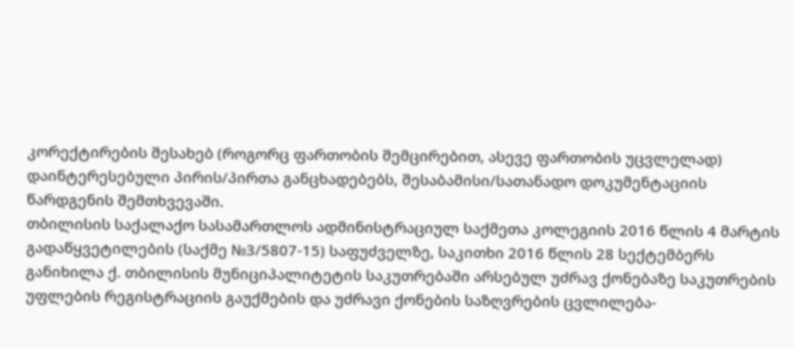კორექტირების შესახებ (როგორც ფართობის შემცირებით, ასევე ფართობის უცვლელად) დაინტერესებული პირის/პირთა განცხადებებს, შესაბამისი/სათანადო დოკუმენტაციის წარდგენის შემთხვევაში.
თბილისის საქალაქო სასამართლოს ადმინისტრაციულ საქმეთა კოლეგიის 2016 წლის 4 მარტის გადაწყვეტილების (საქმე №3/5807-15) საფუძველზე, საკითხი 2016 წლის 28 სექტემბერს განიხილა ქ. თბილისის მუნიციპალიტეტის საკუთრებაში არსებულ უძრავ ქონებაზე საკუთრების უფლების რეგისტრაციის გაუქმების და უძრავი ქონების საზღვრების ცვლილება-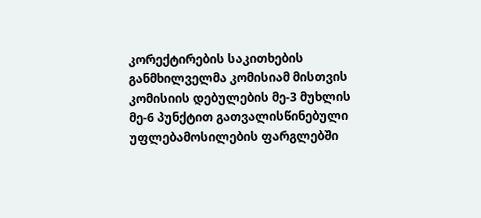კორექტირების საკითხების განმხილველმა კომისიამ მისთვის კომისიის დებულების მე-3 მუხლის მე-6 პუნქტით გათვალისწინებული უფლებამოსილების ფარგლებში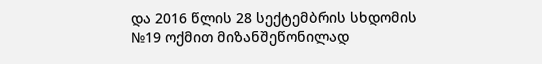და 2016 წლის 28 სექტემბრის სხდომის №19 ოქმით მიზანშეწონილად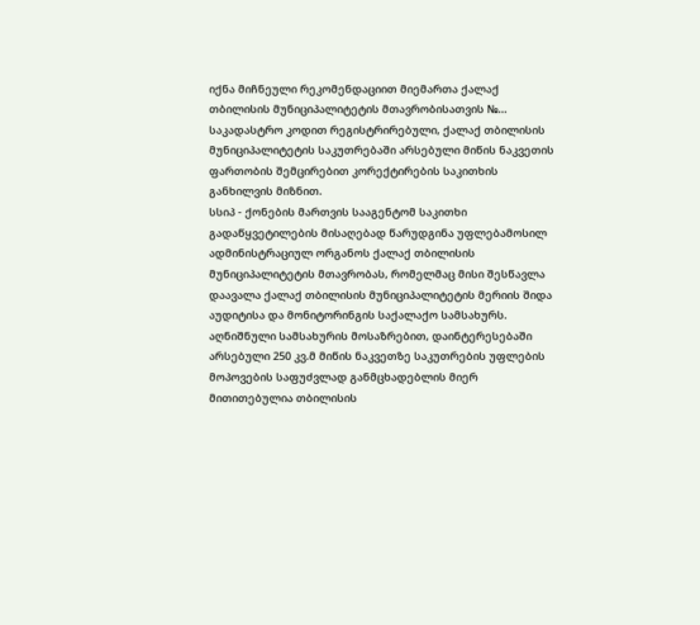იქნა მიჩნეული რეკომენდაციით მიემართა ქალაქ თბილისის მუნიციპალიტეტის მთავრობისათვის №... საკადასტრო კოდით რეგისტრირებული, ქალაქ თბილისის მუნიციპალიტეტის საკუთრებაში არსებული მიწის ნაკვეთის ფართობის შემცირებით კორექტირების საკითხის განხილვის მიზნით.
სსიპ - ქონების მართვის სააგენტომ საკითხი გადაწყვეტილების მისაღებად წარუდგინა უფლებამოსილ ადმინისტრაციულ ორგანოს ქალაქ თბილისის მუნიციპალიტეტის მთავრობას, რომელმაც მისი შესწავლა დაავალა ქალაქ თბილისის მუნიციპალიტეტის მერიის შიდა აუდიტისა და მონიტორინგის საქალაქო სამსახურს. აღნიშნული სამსახურის მოსაზრებით, დაინტერესებაში არსებული 250 კვ.მ მიწის ნაკვეთზე საკუთრების უფლების მოპოვების საფუძვლად განმცხადებლის მიერ მითითებულია თბილისის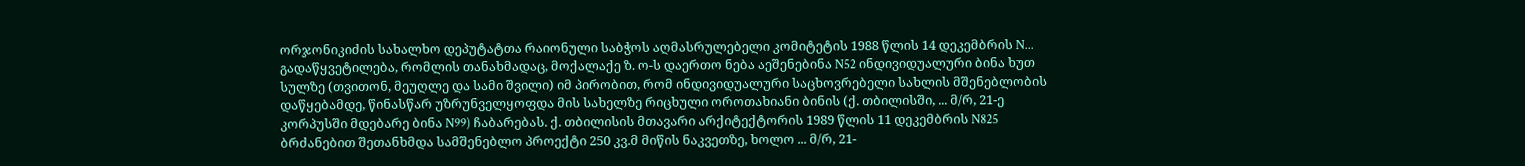ორჯონიკიძის სახალხო დეპუტატთა რაიონული საბჭოს აღმასრულებელი კომიტეტის 1988 წლის 14 დეკემბრის N... გადაწყვეტილება, რომლის თანახმადაც, მოქალაქე ზ. ო-ს დაერთო ნება აეშენებინა N52 ინდივიდუალური ბინა ხუთ სულზე (თვითონ, მეუღლე და სამი შვილი) იმ პირობით, რომ ინდივიდუალური საცხოვრებელი სახლის მშენებლობის დაწყებამდე, წინასწარ უზრუნველყოფდა მის სახელზე რიცხული ოროთახიანი ბინის (ქ. თბილისში, ... მ/რ, 21-ე კორპუსში მდებარე ბინა N99) ჩაბარებას. ქ. თბილისის მთავარი არქიტექტორის 1989 წლის 11 დეკემბრის N825 ბრძანებით შეთანხმდა სამშენებლო პროექტი 250 კვ.მ მიწის ნაკვეთზე, ხოლო ... მ/რ, 21-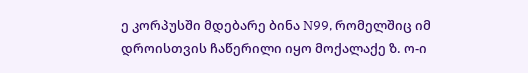ე კორპუსში მდებარე ბინა N99, რომელშიც იმ დროისთვის ჩაწერილი იყო მოქალაქე ზ. ო-ი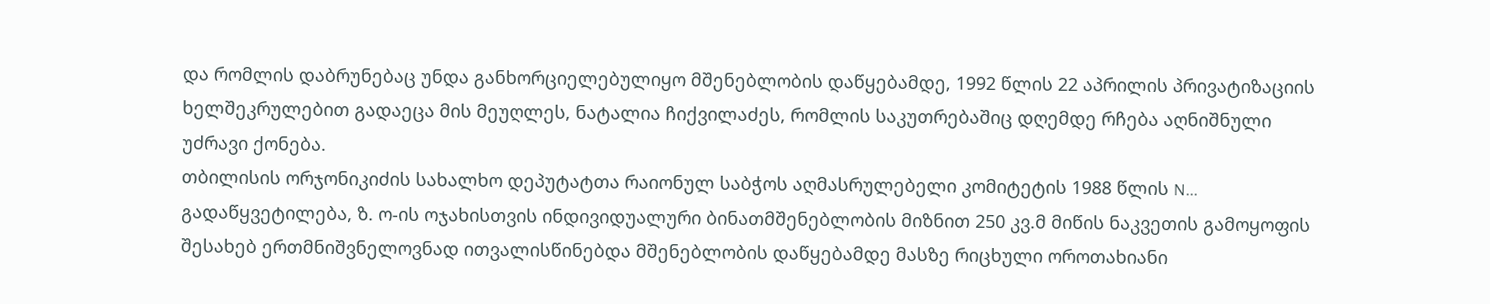და რომლის დაბრუნებაც უნდა განხორციელებულიყო მშენებლობის დაწყებამდე, 1992 წლის 22 აპრილის პრივატიზაციის ხელშეკრულებით გადაეცა მის მეუღლეს, ნატალია ჩიქვილაძეს, რომლის საკუთრებაშიც დღემდე რჩება აღნიშნული უძრავი ქონება.
თბილისის ორჯონიკიძის სახალხო დეპუტატთა რაიონულ საბჭოს აღმასრულებელი კომიტეტის 1988 წლის N... გადაწყვეტილება, ზ. ო-ის ოჯახისთვის ინდივიდუალური ბინათმშენებლობის მიზნით 250 კვ.მ მიწის ნაკვეთის გამოყოფის შესახებ ერთმნიშვნელოვნად ითვალისწინებდა მშენებლობის დაწყებამდე მასზე რიცხული ოროთახიანი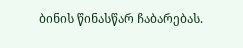ბინის წინასწარ ჩაბარებას.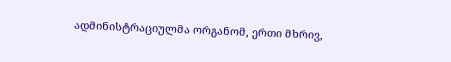ადმინისტრაციულმა ორგანომ, ერთი მხრივ,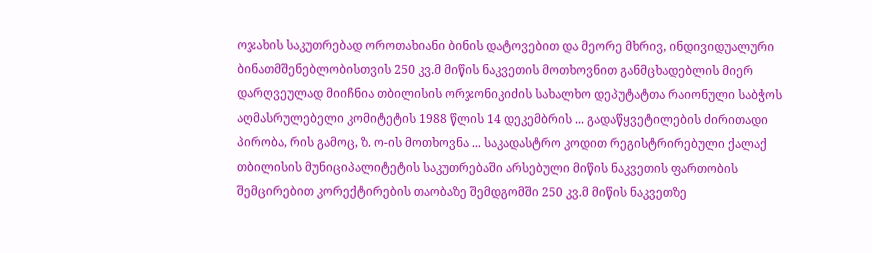ოჯახის საკუთრებად ოროთახიანი ბინის დატოვებით და მეორე მხრივ, ინდივიდუალური ბინათმშენებლობისთვის 250 კვ.მ მიწის ნაკვეთის მოთხოვნით განმცხადებლის მიერ დარღვეულად მიიჩნია თბილისის ორჯონიკიძის სახალხო დეპუტატთა რაიონული საბჭოს აღმასრულებელი კომიტეტის 1988 წლის 14 დეკემბრის ... გადაწყვეტილების ძირითადი პირობა, რის გამოც, ზ. ო-ის მოთხოვნა ... საკადასტრო კოდით რეგისტრირებული ქალაქ თბილისის მუნიციპალიტეტის საკუთრებაში არსებული მიწის ნაკვეთის ფართობის შემცირებით კორექტირების თაობაზე შემდგომში 250 კვ.მ მიწის ნაკვეთზე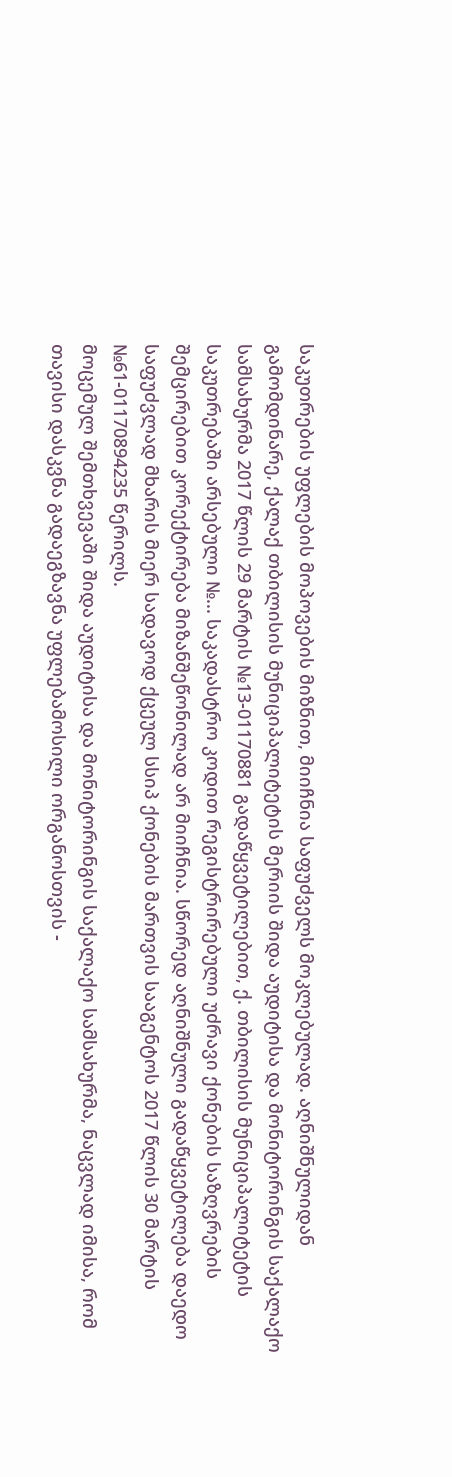საკუთრების უფლების მოპოვების მიზნით, მიიჩნია საფუძველს მოკლებულად. აღნიშნულიდან გამომდინარე, ქალაქ თბილისის მუნიციპალიტეტის მერიის შიდა აუდიტისა და მონიტორინგის საქალაქო სამსახურმა 2017 წლის 29 მარტის №13-01170881 გადაწყვეტილებით, ქ. თბილისის მუნიციპალიტეტის საკუთრებაში არსებული №... საკადასტრო კოდით რეგისტრირებული უძრავი ქონების საზღვრების შემცირებით კორექტირება მიზანშეწონილად არ მიიჩნია. სწორედ აღნიშნული გადაწყვეტილება დაედო საფუძვლად მხარის მიერ სადავოდ ქცეულ სსიპ ქონების მართვის სააგენტოს 2017 წლის 30 მარტის №61-01170894235 წერილს.
მოცემულ შემთხვევაში შიდა აუდიტისა და მონიტორინგის საქალაქო სამსახურმა, ნაცვლად იმისა, რომ თავისი დასკვნა გადაეგზავნა უფლებამოსილი ორგანოსთვის -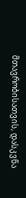მთავრობისათვის, დასკვნა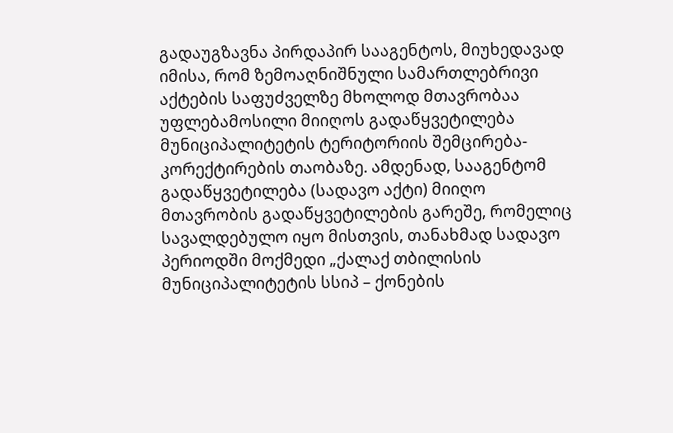გადაუგზავნა პირდაპირ სააგენტოს, მიუხედავად იმისა, რომ ზემოაღნიშნული სამართლებრივი აქტების საფუძველზე მხოლოდ მთავრობაა უფლებამოსილი მიიღოს გადაწყვეტილება მუნიციპალიტეტის ტერიტორიის შემცირება-კორექტირების თაობაზე. ამდენად, სააგენტომ გადაწყვეტილება (სადავო აქტი) მიიღო მთავრობის გადაწყვეტილების გარეშე, რომელიც სავალდებულო იყო მისთვის, თანახმად სადავო პერიოდში მოქმედი „ქალაქ თბილისის მუნიციპალიტეტის სსიპ – ქონების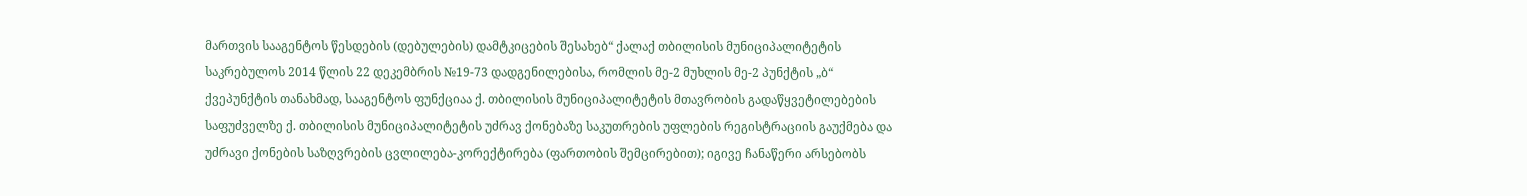მართვის სააგენტოს წესდების (დებულების) დამტკიცების შესახებ“ ქალაქ თბილისის მუნიციპალიტეტის საკრებულოს 2014 წლის 22 დეკემბრის №19-73 დადგენილებისა, რომლის მე-2 მუხლის მე-2 პუნქტის „ბ“ ქვეპუნქტის თანახმად, სააგენტოს ფუნქციაა ქ. თბილისის მუნიციპალიტეტის მთავრობის გადაწყვეტილებების საფუძველზე ქ. თბილისის მუნიციპალიტეტის უძრავ ქონებაზე საკუთრების უფლების რეგისტრაციის გაუქმება და უძრავი ქონების საზღვრების ცვლილება-კორექტირება (ფართობის შემცირებით); იგივე ჩანაწერი არსებობს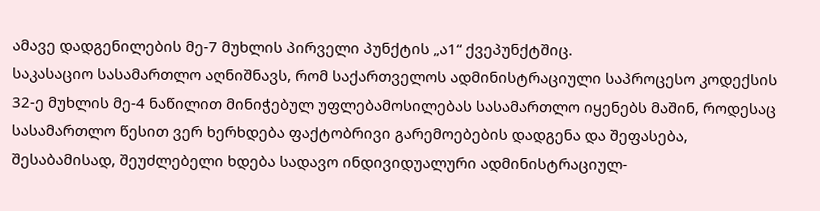ამავე დადგენილების მე-7 მუხლის პირველი პუნქტის „ა1“ ქვეპუნქტშიც.
საკასაციო სასამართლო აღნიშნავს, რომ საქართველოს ადმინისტრაციული საპროცესო კოდექსის 32-ე მუხლის მე-4 ნაწილით მინიჭებულ უფლებამოსილებას სასამართლო იყენებს მაშინ, როდესაც სასამართლო წესით ვერ ხერხდება ფაქტობრივი გარემოებების დადგენა და შეფასება, შესაბამისად, შეუძლებელი ხდება სადავო ინდივიდუალური ადმინისტრაციულ-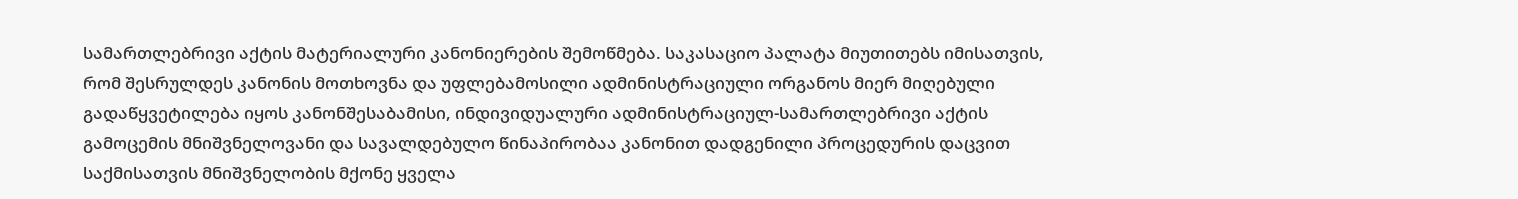სამართლებრივი აქტის მატერიალური კანონიერების შემოწმება. საკასაციო პალატა მიუთითებს იმისათვის, რომ შესრულდეს კანონის მოთხოვნა და უფლებამოსილი ადმინისტრაციული ორგანოს მიერ მიღებული გადაწყვეტილება იყოს კანონშესაბამისი, ინდივიდუალური ადმინისტრაციულ-სამართლებრივი აქტის გამოცემის მნიშვნელოვანი და სავალდებულო წინაპირობაა კანონით დადგენილი პროცედურის დაცვით საქმისათვის მნიშვნელობის მქონე ყველა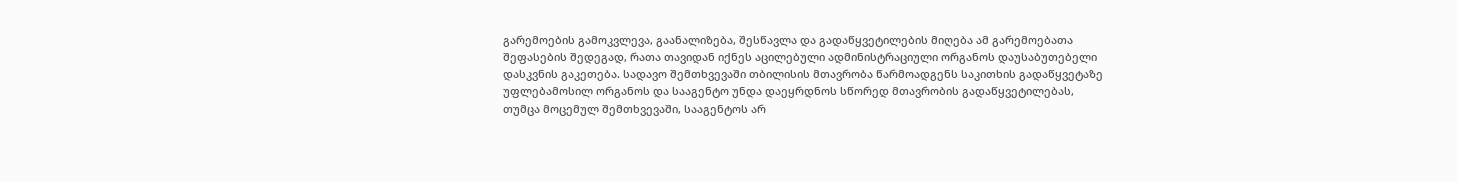გარემოების გამოკვლევა, გაანალიზება, შესწავლა და გადაწყვეტილების მიღება ამ გარემოებათა შეფასების შედეგად, რათა თავიდან იქნეს აცილებული ადმინისტრაციული ორგანოს დაუსაბუთებელი დასკვნის გაკეთება. სადავო შემთხვევაში თბილისის მთავრობა წარმოადგენს საკითხის გადაწყვეტაზე უფლებამოსილ ორგანოს და სააგენტო უნდა დაეყრდნოს სწორედ მთავრობის გადაწყვეტილებას, თუმცა მოცემულ შემთხვევაში, სააგენტოს არ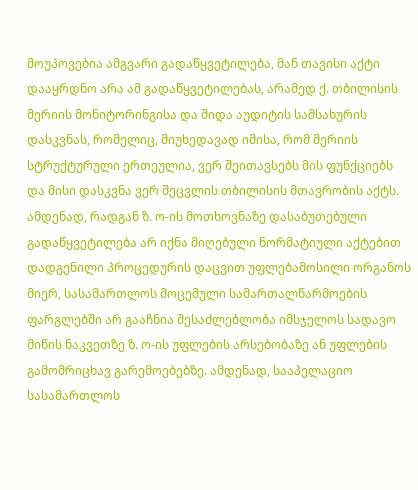მოუპოვებია ამგვარი გადაწყვეტილება, მან თავისი აქტი დააყრდნო არა ამ გადაწყვეტილებას, არამედ ქ. თბილისის მერიის მონიტორინგისა და შიდა აუდიტის სამსახურის დასკვნას, რომელიც, მიუხედავად იმისა, რომ მერიის სტრუქტურული ერთეულია, ვერ შეითავსებს მის ფუნქციებს და მისი დასკვნა ვერ შეცვლის თბილისის მთავრობის აქტს. ამდენად, რადგან ზ. ო-ის მოთხოვნაზე დასაბუთებული გადაწყვეტილება არ იქნა მიღებული ნორმატიული აქტებით დადგენილი პროცედურის დაცვით უფლებამოსილი ორგანოს მიერ, სასამართლოს მოცემული სამართალწარმოების ფარგლებში არ გააჩნია შესაძლებლობა იმსჯელოს სადავო მიწის ნაკვეთზე ზ. ო-ის უფლების არსებობაზე ან უფლების გამომრიცხავ გარემოებებზე. ამდენად, სააპელაციო სასამართლოს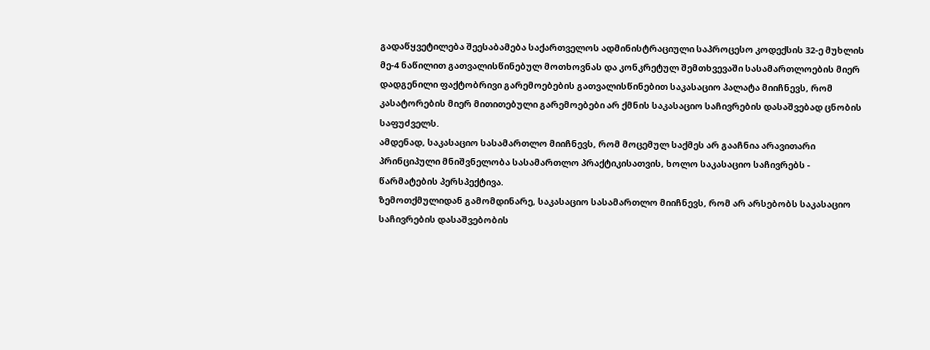გადაწყვეტილება შეესაბამება საქართველოს ადმინისტრაციული საპროცესო კოდექსის 32-ე მუხლის მე-4 ნაწილით გათვალისწინებულ მოთხოვნას და კონკრეტულ შემთხვევაში სასამართლოების მიერ დადგენილი ფაქტობრივი გარემოებების გათვალისწინებით საკასაციო პალატა მიიჩნევს, რომ კასატორების მიერ მითითებული გარემოებები არ ქმნის საკასაციო საჩივრების დასაშვებად ცნობის საფუძველს.
ამდენად, საკასაციო სასამართლო მიიჩნევს, რომ მოცემულ საქმეს არ გააჩნია არავითარი პრინციპული მნიშვნელობა სასამართლო პრაქტიკისათვის, ხოლო საკასაციო საჩივრებს - წარმატების პერსპექტივა.
ზემოთქმულიდან გამომდინარე, საკასაციო სასამართლო მიიჩნევს, რომ არ არსებობს საკასაციო საჩივრების დასაშვებობის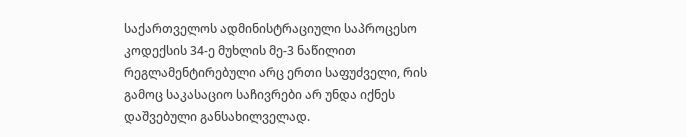საქართველოს ადმინისტრაციული საპროცესო კოდექსის 34-ე მუხლის მე-3 ნაწილით რეგლამენტირებული არც ერთი საფუძველი, რის გამოც საკასაციო საჩივრები არ უნდა იქნეს დაშვებული განსახილველად.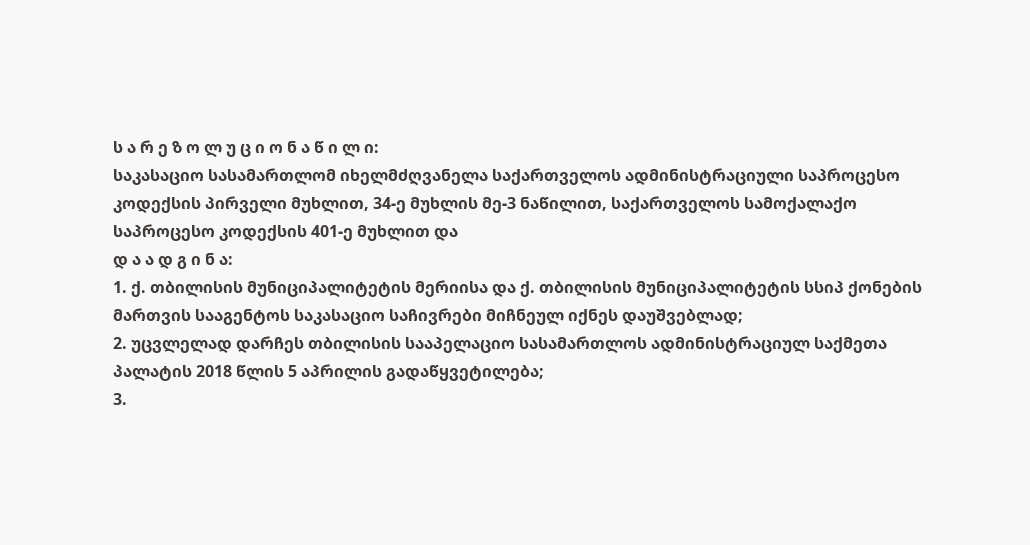ს ა რ ე ზ ო ლ უ ც ი ო ნ ა წ ი ლ ი:
საკასაციო სასამართლომ იხელმძღვანელა საქართველოს ადმინისტრაციული საპროცესო კოდექსის პირველი მუხლით, 34-ე მუხლის მე-3 ნაწილით, საქართველოს სამოქალაქო საპროცესო კოდექსის 401-ე მუხლით და
დ ა ა დ გ ი ნ ა:
1. ქ. თბილისის მუნიციპალიტეტის მერიისა და ქ. თბილისის მუნიციპალიტეტის სსიპ ქონების მართვის სააგენტოს საკასაციო საჩივრები მიჩნეულ იქნეს დაუშვებლად;
2. უცვლელად დარჩეს თბილისის სააპელაციო სასამართლოს ადმინისტრაციულ საქმეთა პალატის 2018 წლის 5 აპრილის გადაწყვეტილება;
3.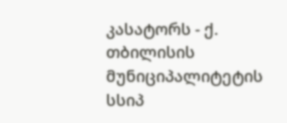კასატორს - ქ. თბილისის მუნიციპალიტეტის სსიპ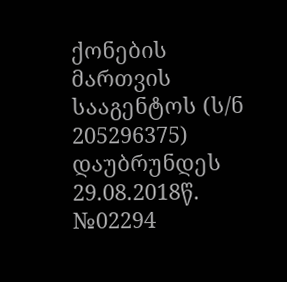ქონების მართვის სააგენტოს (ს/ნ 205296375) დაუბრუნდეს 29.08.2018წ. №02294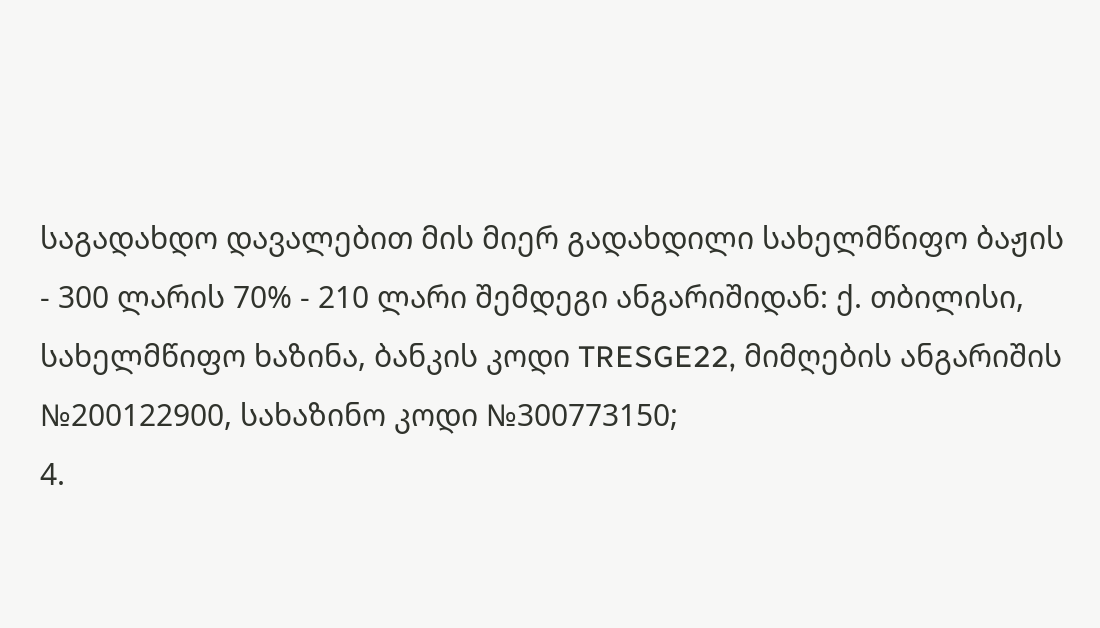საგადახდო დავალებით მის მიერ გადახდილი სახელმწიფო ბაჟის - 300 ლარის 70% - 210 ლარი შემდეგი ანგარიშიდან: ქ. თბილისი, სახელმწიფო ხაზინა, ბანკის კოდი TRESGE22, მიმღების ანგარიშის №200122900, სახაზინო კოდი №300773150;
4.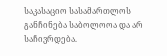საკასაციო სასამართლოს განჩინება საბოლოოა და არ საჩივრდება.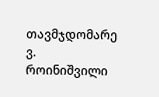თავმჯდომარე ვ. როინიშვილი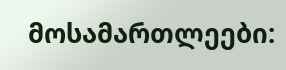მოსამართლეები: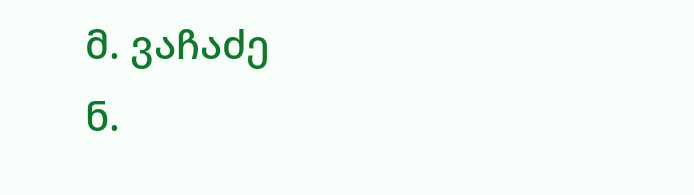მ. ვაჩაძე
ნ.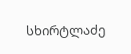სხირტლაძე